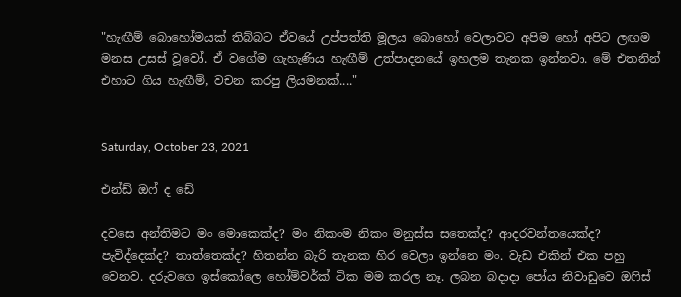"හැඟීම් බොහෝමයක් තිබ්බට ඒවයේ උප්පත්ති මූලය බොහෝ වෙලාවට අපිම හෝ අපිට ලඟම මනස උසස් වූවෝ. ඒ වගේම ගැහැණිය හැඟීම් උත්පාදනයේ ඉහලම තැනක ඉන්නවා. මේ එතනින් එහාට ගිය හැඟීම්, වචන කරපු ලියමනක්...."


Saturday, October 23, 2021

එන්ඩ් ඔෆ් ද ඩේ

දවසෙ අන්තිමට මං මොකෙක්ද? මං නිකංම නිකං මනුස්ස සතෙක්ද? ආදරවන්තයෙක්ද? පැවිද්දෙක්ද? තාත්තෙක්ද? හිතන්න බැරි තැනක හිර වෙලා ඉන්නෙ මං. වැඩ එකින් එක පහු වෙනව. දරුවගෙ ඉස්කෝලෙ හෝම්වර්ක් ටික මම කරල නෑ. ලබන බදාදා පෝය නිවාඩුවෙ ඔෆිස්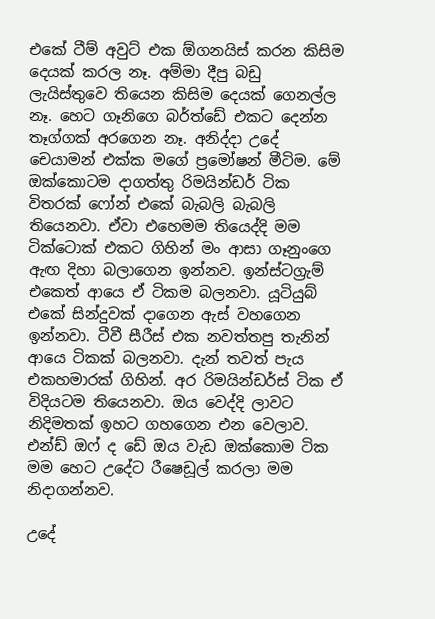එකේ ටීම් අවුට් එක ඕගනයිස් කරන කිසිම දෙයක් කරල නෑ. අම්මා දීපු බඩු ලැයිස්තුවෙ තියෙන කිසිම දෙයක් ගෙනල්ල නෑ. හෙට ගෑනිගෙ බර්ත්ඩේ එකට දෙන්න තෑග්ගක් අරගෙන නෑ. අනිද්දා උදේ චෙයාමන් එක්ක මගේ ප්‍රමෝෂන් මීටිම. මේ ඔක්කොටම දාගත්තු රිමයින්ඩර් ටික විතරක් ෆෝන් එකේ බැබලි බැබලි තියෙනවා. ඒවා එහෙමම තියෙද්දි මම ටික්ටොක් එකට ගිහින් මං ආසා ගෑනුංගෙ ඇඟ දිහා බලාගෙන ඉන්නව. ඉන්ස්ටග්‍රැම් එකෙත් ආයෙ ඒ ටිකම බලනවා. යූටියුබ් එකේ සින්දුවක් දාගෙන ඇස් වහගෙන ඉන්නවා. ටීවී සීරීස් එක නවත්තපු තැනින් ආයෙ ටිකක් බලනවා. දැන් තවත් පැය එකහමාරක් ගිහින්. අර රිමයින්ඩර්ස් ටික ඒ විදියටම තියෙනවා. ඔය වෙද්දි ලාවට නිදිමතක් ඉහට ගහගෙන එන වෙලාව. එන්ඩ් ඔෆ් ද ඩේ ඔය වැඩ ඔක්කොම ටික මම හෙට උදේට රීෂෙඩූල් කරලා මම නිදාගන්නව.

උදේ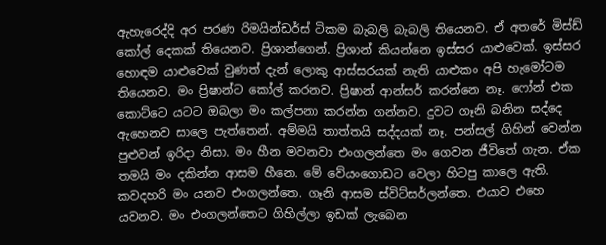ඇහැරෙද්දි අර පරණ රිමයින්ඩර්ස් ටිකම බැබලි බැබලි තියෙනව. ඒ අතරේ මිස්ඩ් කෝල් දෙකක් තියෙනව. ප්‍රිශාන්ගෙන්. ප්‍රිශාන් කියන්නෙ ඉස්සර යාළුවෙක්. ඉස්සර හොඳම යාළුවෙක් වුණත් දැන් ලොකු ආස්සරයක් නැති යාළුකං අපි හැමෝටම තියෙනව. මං ප්‍රිෂාන්ට කෝල් කරනව. ප්‍රිෂාන් ආන්සර් කරන්නෙ නෑ. ෆෝන් එක කොට්ටෙ යටට ඔබලා මං කල්පනා කරන්න ගන්නව. දුවට ගෑනි බනින සද්දෙ ඇහෙනව සාලෙ පැත්තෙන්. අම්මයි තාත්තයි සද්දයක් නෑ. පන්සල් ගිහින් වෙන්න පුළුවන් ඉරිදා නිසා. මං හීන මවනවා එංගලන්තෙ මං ගෙවන ජීවිතේ ගැන. ඒක තමයි මං දකින්න ආසම හීනෙ. මේ වේයංගොඩට වෙලා හිටපු කාලෙ ඇති. කවදහරි මං යනව එංගලන්තෙ. ගෑනි ආසම ස්විට්සර්ලන්තෙ. එයාව එහෙ යවනව. මං එංගලන්තෙට ගිහිල්ලා ඉඩක් ලැබෙන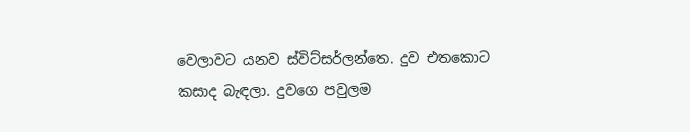වෙලාවට යනව ස්විට්සර්ලන්තෙ. දුව එතකොට කසාද බැඳලා. දුවගෙ පවුලම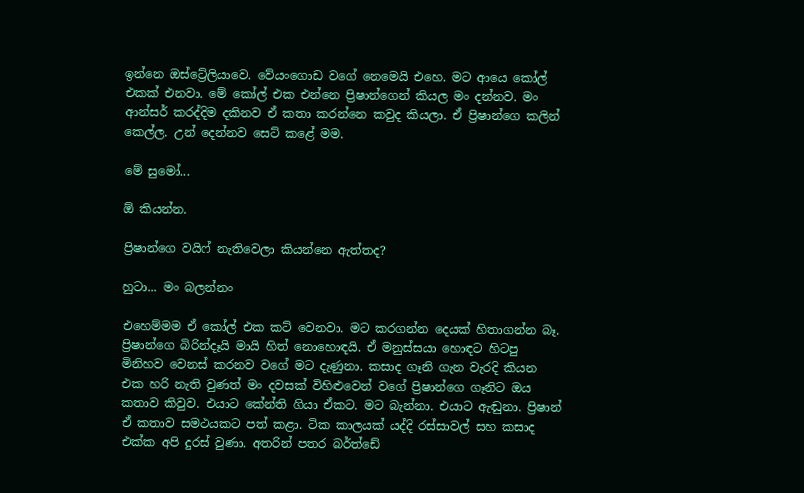ඉන්නෙ ඔස්ට්‍රේලියාවෙ. වේයංගොඩ වගේ නෙමෙයි එහෙ. මට ආයෙ කෝල් එකක් එනවා. මේ කෝල් එක එන්නෙ ප්‍රිෂාන්ගෙන් කියල මං දන්නව. මං ආන්සර් කරද්දිම දකිනව ඒ කතා කරන්නෙ කවුද කියලා. ඒ ප්‍රිෂාන්ගෙ කලින් කෙල්ල. උන් දෙන්නව සෙට් කළේ මම.

මේ සුමෝ...

ඕ කියන්න.

ප්‍රිෂාන්ගෙ වයිෆ් නැතිවෙලා කියන්නෙ ඇත්තද?

හුටා... මං බලන්නං

එහෙම්මම ඒ කෝල් එක කට් වෙනවා. මට කරගන්න දෙයක් හිතාගන්න බෑ. ප්‍රිෂාන්ගෙ බිරින්දෑයි මායි හිත් නොහොඳයි. ඒ මනුස්සයා හොඳට හිටපු මිනිහව වෙනස් කරනව වගේ මට දැණුනා. කසාද ගෑනි ගැන වැරදි කියන එක හරි නැති වුණත් මං දවසක් විහිළුවෙන් වගේ ප්‍රිෂාන්ගෙ ගෑනිට ඔය කතාව කිවුව. එයාට කේන්ති ගියා ඒකට. මට බැන්නා. එයාට ඇඬුනා. ප්‍රිෂාන් ඒ කතාව සමථයකට පත් කළා. ටික කාලයක් යද්දි රස්සාවල් සහ කසාද එක්ක අපි දුරස් වුණා. අතරින් පතර බර්ත්ඩේ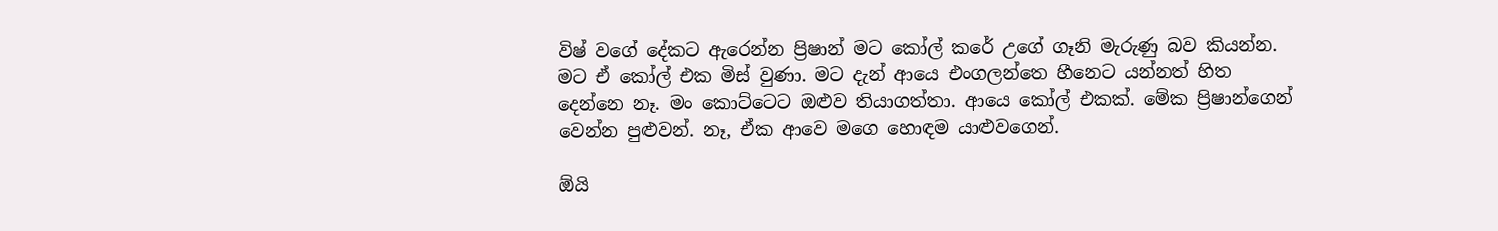විෂ් වගේ දේකට ඇරෙන්න ප්‍රිෂාන් මට කෝල් කරේ උගේ ගෑනි මැරුණු බව කියන්න. මට ඒ කෝල් එක මිස් වුණා. මට දැන් ආයෙ එංගලන්තෙ හීනෙට යන්නත් හිත දෙන්නෙ නෑ. මං කොට්ටෙට ඔළුව තියාගත්තා. ආයෙ කෝල් එකක්. මේක ප්‍රිෂාන්ගෙන් වෙන්න පුළුවන්. නෑ, ඒක ආවෙ මගෙ හොඳම යාළුවගෙන්.

ඕයි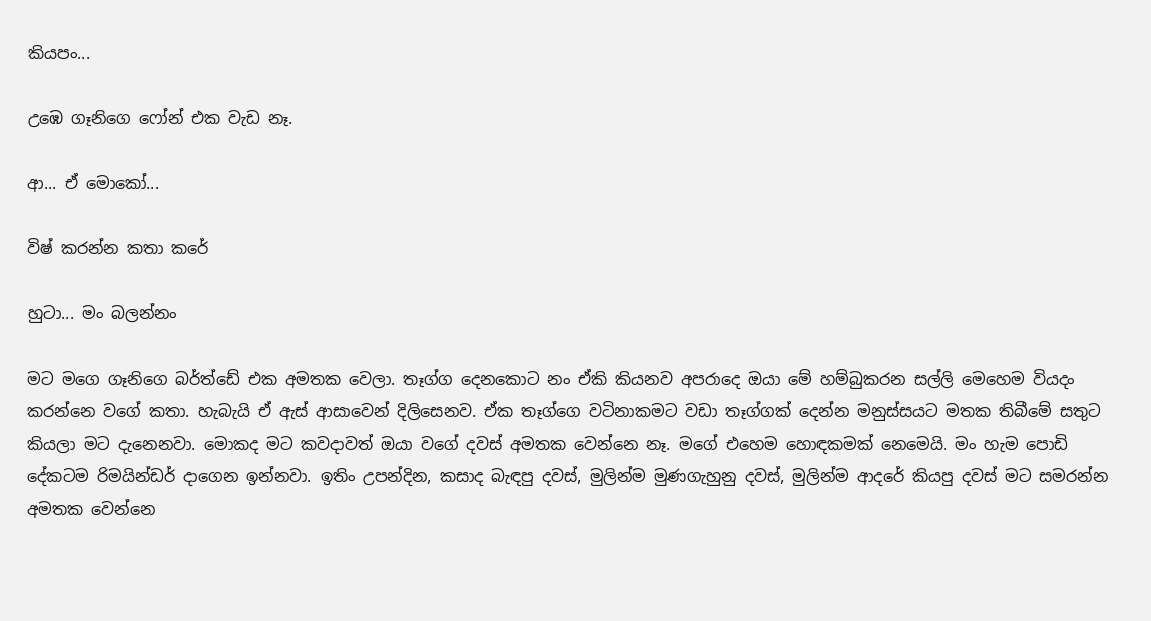කියපං...

උඹෙ ගෑනිගෙ ෆෝන් එක වැඩ නෑ.

ආ... ඒ මොකෝ...

විෂ් කරන්න කතා කරේ

හුටා... මං බලන්නං

මට මගෙ ගෑනිගෙ බර්ත්ඩේ එක අමතක වෙලා. තෑග්ග දෙනකොට නං ඒකි කියනව අපරාදෙ ඔයා මේ හම්බුකරන සල්ලි මෙහෙම වියදං කරන්නෙ වගේ කතා. හැබැයි ඒ ඇස් ආසාවෙන් දිලිසෙනව. ඒක තෑග්ගෙ වටිනාකමට වඩා තෑග්ගක් දෙන්න මනුස්සයට මතක තිබීමේ සතුට කියලා මට දැනෙනවා. මොකද මට කවදාවත් ඔයා වගේ දවස් අමතක වෙන්නෙ නෑ. මගේ එහෙම හොඳකමක් නෙමෙයි. මං හැම පොඩි දේකටම රිමයින්ඩර් දාගෙන ඉන්නවා. ඉතිං උපන්දින, කසාද බැඳපු දවස්, මුලින්ම මුණගැහුනු දවස්, මුලින්ම ආදරේ කියපු දවස් මට සමරන්න අමතක වෙන්නෙ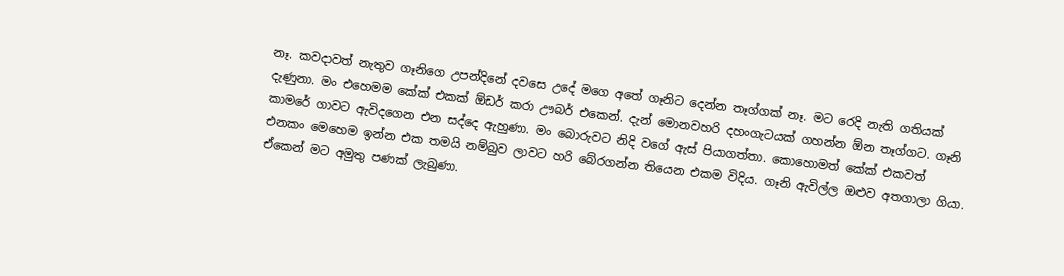නෑ. කවදාවත් නැතුව ගෑනිගෙ උපන්දිනේ දවසෙ උදේ මගෙ අතේ ගෑනිට දෙන්න තෑග්ගක් නෑ. මට රෙදි නැති ගතියක් දැණුනා. මං එහෙමම කේක් එකක් ඕඩර් කරා ඌබර් එකෙන්. දැන් මොනවහරි දහංගැටයක් ගහන්න ඕන තෑග්ගට. ගෑනි කාමරේ ගාවට ඇවිදගෙන එන සද්දෙ ඇහුණා. මං බොරුවට නිදි වගේ ඇස් පියාගත්තා. කොහොමත් කේක් එකවත් එනකං මෙහෙම ඉන්න එක තමයි නම්බුව ලාවට හරි බේරගන්න තියෙන එකම විදිය. ගෑනි ඇවිල්ල ඔළුව අතගාලා ගියා. ඒකෙන් මට අමුතු පණක් ලැබුණා.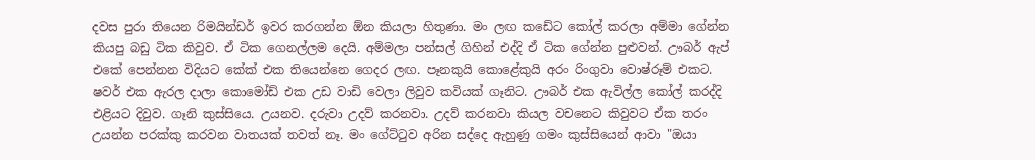දවස පුරා තියෙන රිමයින්ඩර් ඉවර කරගන්න ඕන කියලා හිතුණා. මං ලඟ කඩේට කෝල් කරලා අම්මා ගේන්න කියපු බඩු ටික කිවුව. ඒ ටික ගෙනල්ලම දෙයි. අම්මලා පන්සල් ගිහින් එද්දි ඒ ටික ගේන්න පුළුවන්. ඌබර් ඇප් එකේ පෙන්නන විදියට කේක් එක තියෙන්නෙ ගෙදර ලඟ. පෑනකුයි කොළේකුයි අරං රිංගුවා වොෂ්රූම් එකට. ෂවර් එක ඇරල දාලා කොමෝඩ් එක උඩ වාඩි වෙලා ලිවුව කවියක් ගෑනිට. ඌබර් එක ඇවිල්ල කෝල් කරද්දි එළියට දිවුව. ගෑනි කුස්සියෙ. උයනව. දරුවා උදව් කරනවා. උදව් කරනවා කියල වචනෙට කිවුවට ඒක තරං උයන්න පරක්කු කරවන වාතයක් තවත් නෑ. මං ගේට්ටුව අරින සද්දෙ ඇහුණු ගමං කුස්සියෙන් ආවා "ඔයා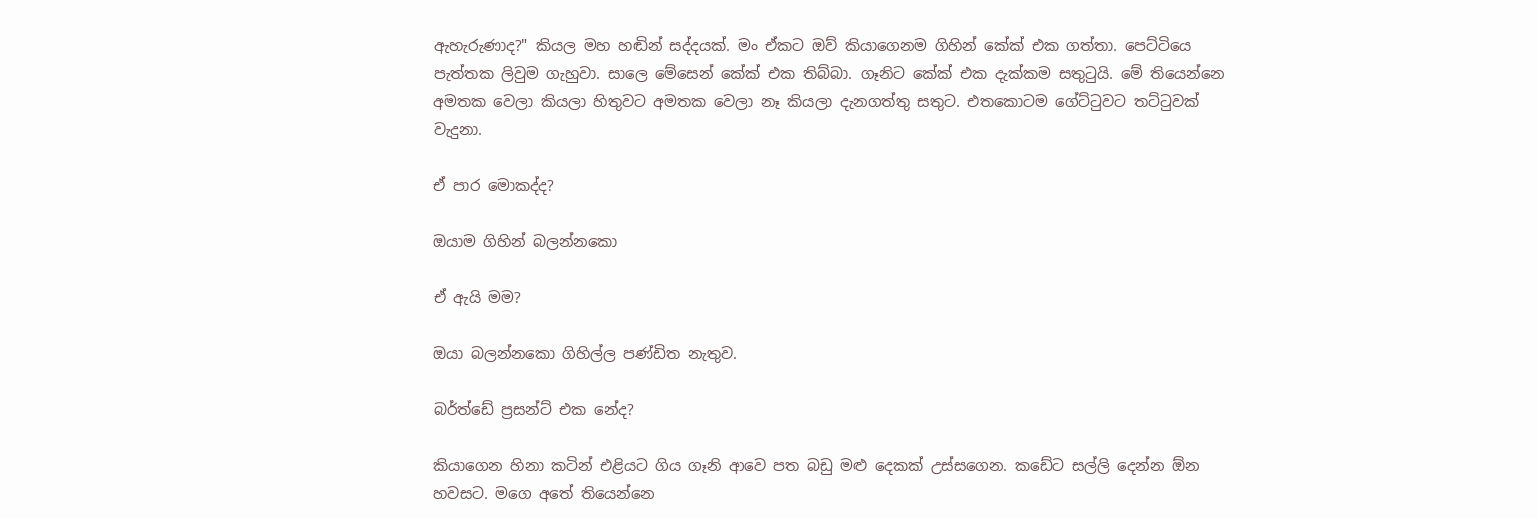ඇහැරුණාද?" කියල මහ හඬින් සද්දයක්. මං ඒකට ඔව් කියාගෙනම ගිහින් කේක් එක ගත්තා. පෙට්ටියෙ පැත්තක ලිවුම ගැහුවා. සාලෙ මේසෙන් කේක් එක තිබ්බා. ගෑනිට කේක් එක දැක්කම සතුටුයි. මේ තියෙන්නෙ අමතක වෙලා කියලා හිතුවට අමතක වෙලා නෑ කියලා දැනගත්තු සතුට. එතකොටම ගේට්ටුවට තට්ටුවක් වැදුනා.

ඒ පාර මොකද්ද?

ඔයාම ගිහින් බලන්නකො

ඒ ඇයි මම?

ඔයා බලන්නකො ගිහිල්ල පණ්ඩිත නැතුව.

බර්ත්ඩේ ප්‍රසන්ට් එක නේද?

කියාගෙන හිනා කටින් එළියට ගිය ගෑනි ආවෙ පත බඩු මළු දෙකක් උස්සගෙන. කඩේට සල්ලි දෙන්න ඕන හවසට. මගෙ අතේ තියෙන්නෙ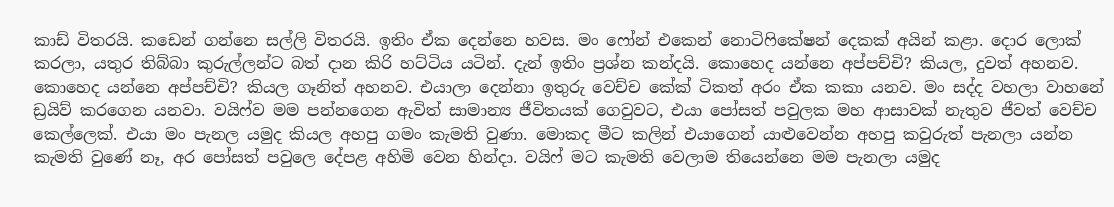කාඩ් විතරයි. කඩෙන් ගන්නෙ සල්ලි විතරයි. ඉතිං ඒක දෙන්නෙ හවස. මං ෆෝන් එකෙන් නොටිෆිකේෂන් දෙකක් අයින් කළා. දොර ලොක් කරලා, යතුර තිබ්බා කුරුල්ලන්ට බත් දාන කිරි හට්ටිය යටින්. දැන් ඉතිං ප්‍රශ්න කන්දයි. කොහෙද යන්නෙ අප්පච්චි? කියල, දුවත් අහනව. කොහෙද යන්නෙ අප්පච්චි? කියල ගෑනිත් අහනව. එයාලා දෙන්නා ඉතුරු වෙච්ච කේක් ටිකත් අරං ඒක කකා යනව. මං සද්ද වහලා වාහනේ ඩ්‍රයිව් කරගෙන යනවා. වයිෆ්ව මම පන්නගෙන ඇවිත් සාමාන්‍ය ජීවිතයක් ගෙවුවට, එයා පෝසත් පවුලක මහ ආසාවක් නැතුව ජීවත් වෙච්ච කෙල්ලෙක්. එයා මං පැනල යමුද කියල අහපු ගමං කැමති වුණා. මොකද මීට කලින් එයාගෙන් යාළුවෙන්න අහපු කවුරුත් පැනලා යන්න කැමති වුණේ නෑ, අර පෝසත් පවුලෙ දේපළ අහිමි වෙන හින්දා. වයිෆ් මට කැමති වෙලාම තියෙන්නෙ මම පැනලා යමුද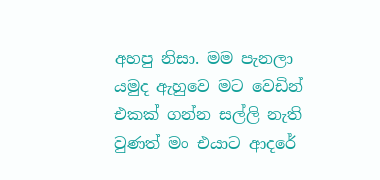අහපු නිසා. මම පැනලා යමුද ඇහුවෙ මට වෙඩින් එකක් ගන්න සල්ලි නැති වුණත් මං එයාට ආදරේ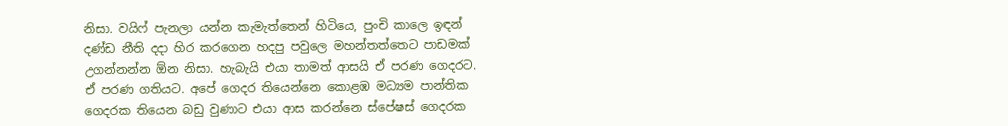නිසා. වයිෆ් පැනලා යන්න කැමැත්තෙන් හිටියෙ, පුංචි කාලෙ ඉඳන් දණ්ඩ නීති දදා හිර කරගෙන හදපු පවුලෙ මහන්තත්තෙට පාඩමක් උගන්නන්න ඕන නිසා. හැබැයි එයා තාමත් ආසයි ඒ පරණ ගෙදරට. ඒ පරණ ගතියට. අපේ ගෙදර තියෙන්නෙ කොළඹ මධ්‍යම පාන්තික ගෙදරක තියෙන බඩු වුණාට එයා ආස කරන්නෙ ස්පේෂස් ගෙදරක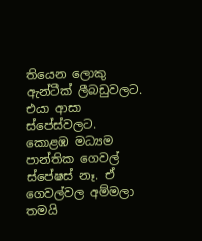තියෙන ලොකු ඇන්ටීක් ලීබඩුවලට. එයා ආසා ස්පේස්වලට. කොළඹ මධ්‍යම පාන්තික ගෙවල් ස්පේෂස් නෑ. ඒ ගෙවල්වල අම්මලා තමයි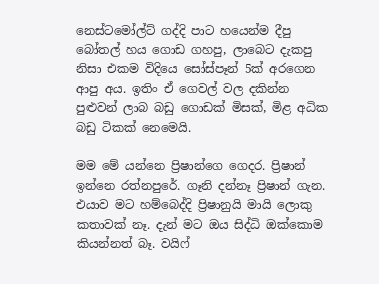නෙස්ටමෝල්ට් ගද්දි පාට හයෙන්ම දීපු බෝතල් හය ගොඩ ගහපු, ලාබෙට දැකපු නිසා එකම විදියෙ සෝස්පෑන් 5ක් අරගෙන ආපු අය. ඉතිං ඒ ගෙවල් වල දකින්න පුළුවන් ලාබ බඩු ගොඩක් මිසක්, මිළ අධික බඩු ටිකක් නෙමෙයි.

මම මේ යන්නෙ ප්‍රිෂාන්ගෙ ගෙදර. ප්‍රිෂාන් ඉන්නෙ රත්නපුරේ. ගෑනි දන්නෑ ප්‍රිෂාන් ගැන. එයාව මට හම්බෙද්දි ප්‍රිෂානුයි මායි ලොකු කතාවක් නෑ. දැන් මට ඔය සිද්ධි ඔක්කොම කියන්නත් බෑ. වයිෆ්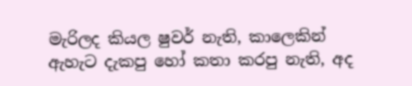මැරිලද කියල ෂුවර් නැති, කාලෙකින් ඇහැට දැකපු හෝ කතා කරපු නැති, අද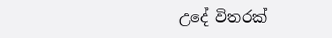උදේ විතරක්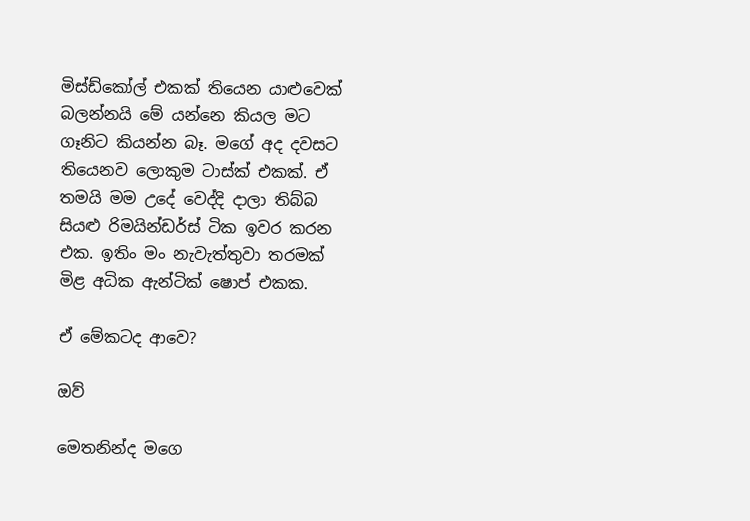මිස්ඩ්කෝල් එකක් තියෙන යාළුවෙක් බලන්නයි මේ යන්නෙ කියල මට ගෑනිට කියන්න බෑ. මගේ අද දවසට තියෙනව ලොකුම ටාස්ක් එකක්. ඒ තමයි මම උදේ වෙද්දි දාලා තිබ්බ සියළු රිමයින්ඩර්ස් ටික ඉවර කරන එක. ඉතිං මං නැවැත්තුවා තරමක් මිළ අධික ඇන්ටික් ෂොප් එකක.

ඒ මේකටද ආවෙ?

ඔව්

මෙතනින්ද මගෙ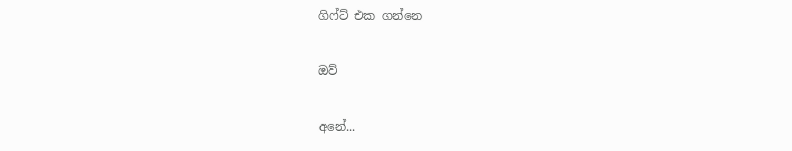ගිෆ්ට් එක ගන්නෙ

ඔව්

අනේ...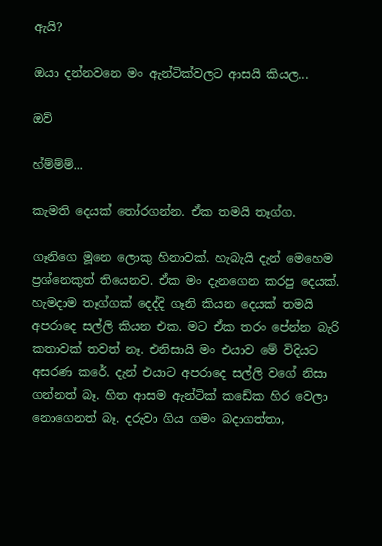ඇයි?

ඔයා දන්නවනෙ මං ඇන්ටික්වලට ආසයි කියල...

ඔව්

හ්ම්ම්ම්...

කැමති දෙයක් තෝරගන්න. ඒක තමයි තෑග්ග.

ගෑනිගෙ මූනෙ ලොකු හිනාවක්. හැබැයි දැන් මෙහෙම ප්‍රශ්නෙකුත් තියෙනව. ඒක මං දැනගෙන කරපු දෙයක්. හැමදාම තෑග්ගක් දෙද්දි ගෑනි කියන දෙයක් තමයි අපරාදෙ සල්ලි කියන එක. මට ඒක තරං පේන්න බැරි කතාවක් තවත් නෑ. එනිසායි මං එයාව මේ විදියට අසරණ කරේ. දැන් එයාට අපරාදෙ සල්ලි වගේ නිසා ගන්නත් බෑ. හිත ආසම ඇන්ටික් කඩේක හිර වෙලා නොගෙනත් බෑ. දරුවා ගිය ගමං බදාගත්තා,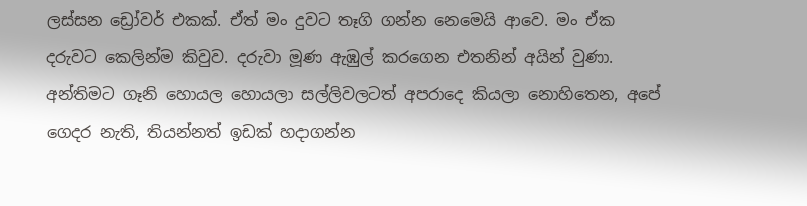ලස්සන ඩ්‍රෝවර් එකක්. ඒත් මං දුවට තෑගි ගන්න නෙමෙයි ආවෙ. මං ඒක දරුවට කෙලින්ම කිවුව. දරුවා මූණ ඇඹුල් කරගෙන එතනින් අයින් වුණා. අන්තිමට ගෑනි හොයල හොයලා සල්ලිවලටත් අපරාදෙ කියලා නොහිතෙන, අපේ ගෙදර නැති, තියන්නත් ඉඩක් හදාගන්න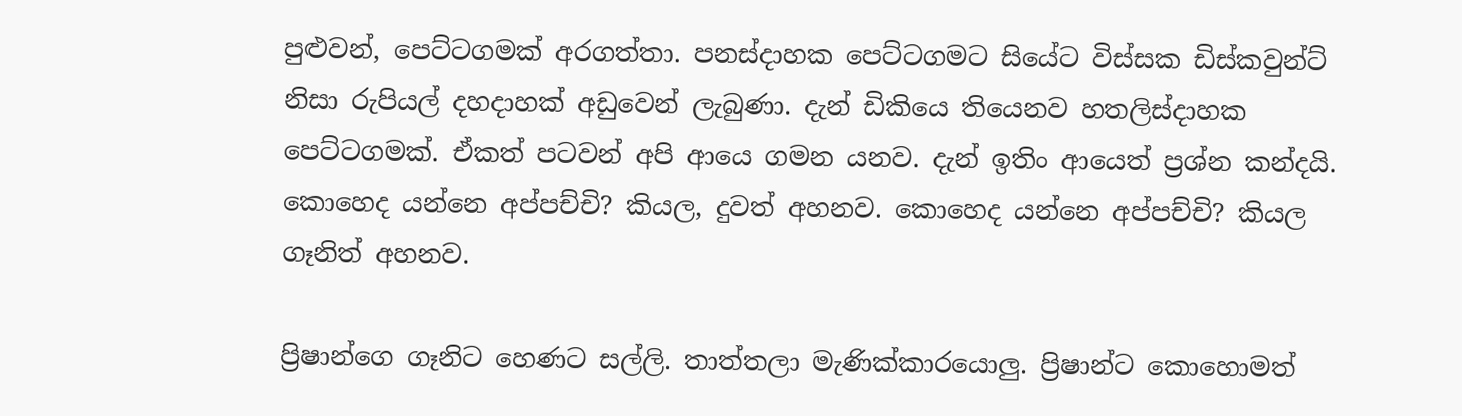පුළුවන්, පෙට්ටගමක් අරගත්තා. පනස්දාහක පෙට්ටගමට සියේට විස්සක ඩිස්කවුන්ට් නිසා රුපියල් දහදාහක් අඩුවෙන් ලැබුණා. දැන් ඩිකියෙ තියෙනව හතලිස්දාහක පෙට්ටගමක්. ඒකත් පටවන් අපි ආයෙ ගමන යනව. දැන් ඉතිං ආයෙත් ප්‍රශ්න කන්දයි. කොහෙද යන්නෙ අප්පච්චි? කියල, දුවත් අහනව. කොහෙද යන්නෙ අප්පච්චි? කියල ගෑනිත් අහනව.

ප්‍රිෂාන්ගෙ ගෑනිට හෙණට සල්ලි. තාත්තලා මැණික්කාරයොලු. ප්‍රිෂාන්ට කොහොමත්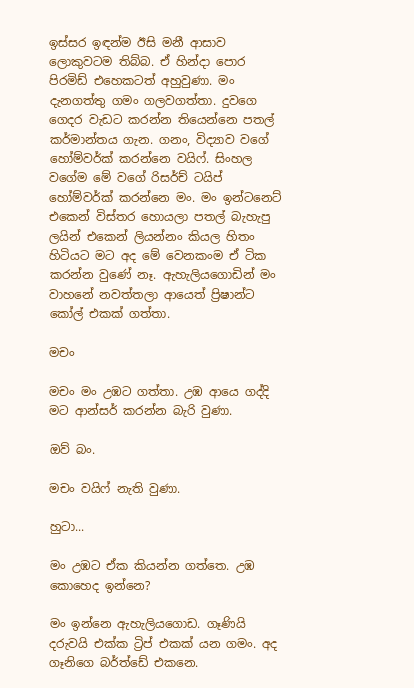ඉස්සර ඉඳන්ම ඊසි මනී ආසාව ලොකුවටම තිබ්බ. ඒ හින්දා පොර පිරමිඩ් එහෙකටත් අහුවුණා. මං දැනගත්තු ගමං ගලවගත්තා. දුවගෙ ගෙදර වැඩට කරන්න තියෙන්නෙ පතල් කර්මාන්තය ගැන. ගනං, විද්‍යාව වගේ හෝම්වර්ක් කරන්නෙ වයිෆ්. සිංහල වගේම මේ වගේ රිසර්ච් ටයිප් හෝම්වර්ක් කරන්නෙ මං. මං ඉන්ටනෙට් එකෙන් විස්තර හොයලා පතල් බැහැපු ලයින් එකෙන් ලියන්නං කියල හිතං හිටියට මට අද මේ වෙනකංම ඒ ටික කරන්න වුණේ නෑ. ඇහැලියගොඩින් මං වාහනේ නවත්තලා ආයෙත් ප්‍රිෂාන්ට කෝල් එකක් ගත්තා.

මචං

මචං මං උඹට ගත්තා. උඹ ආයෙ ගද්දි මට ආන්සර් කරන්න බැරි වුණා.

ඔව් බං.

මචං වයිෆ් නැති වුණා.

හුටා...

මං උඹට ඒක කියන්න ගත්තෙ. උඹ කොහෙද ඉන්නෙ?

මං ඉන්නෙ ඇහැලියගොඩ. ගෑණියි දරුවයි එක්ක ට්‍රිප් එකක් යන ගමං. අද ගෑනිගෙ බර්ත්ඩේ එකනෙ.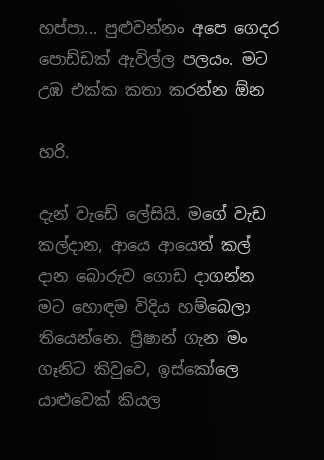හප්පා... පුළුවන්නං අපෙ ගෙදර පොඩ්ඩක් ඇවිල්ල පලයං. මට උඹ එක්ක කතා කරන්න ඕන

හරි.

දැන් වැඩේ ලේසියි. මගේ වැඩ කල්දාන, ආයෙ ආයෙත් කල් දාන බොරුව ගොඩ දාගන්න මට හොඳම විදිය හම්බෙලා තියෙන්නෙ. ප්‍රිෂාන් ගැන මං ගෑනිට කිවුවෙ, ඉස්කෝලෙ යාළුවෙක් කියල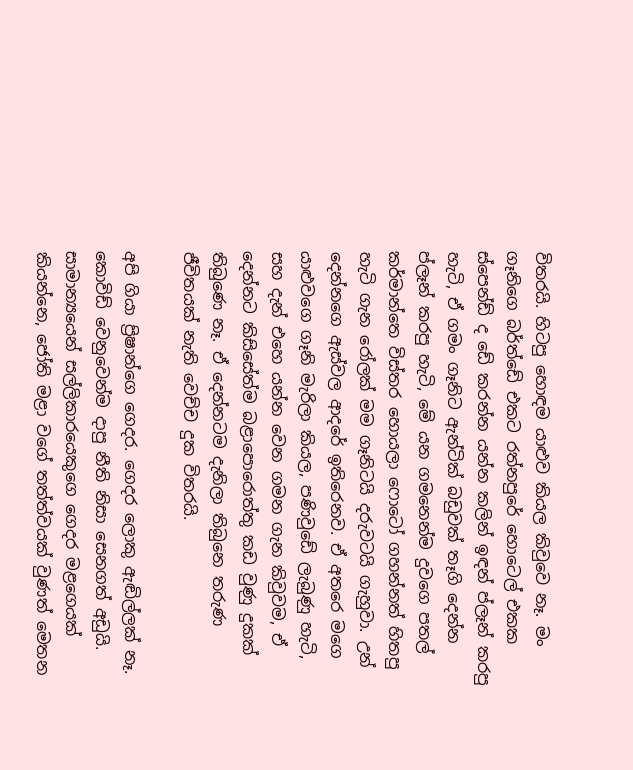විතරයි. හිටපු හොඳම යාළුව කියල කිවුවෙ නෑ. මං ගෑනිගෙ බර්ත්ඩේ එකට රත්නපුරේ හොටෙල් එකක ස්පෙන්ඩ් ද ඩේ කරන්න යන්න කලින් ඉඳන් ප්ලෑන් කරපු හැටි, ඒ ගමං ගෑනිට ඇන්ටික් බඩුවක් තෑගි දෙන්න ප්ලෑන් කරපු හැටි, මේ යන ගමනෙන්ම දුවගෙ පතල් කර්මාන්තෙ විස්තර හොයලා ෆොටෝ ගහන්නත් හිතපු හැටි ගැන රෝලක් මම ගෑනිටයි දරුවටයි ගැහුවා. උන් දෙන්නගෙ ඇස්වල ආදරේ ඉතිරෙනව. ඒ අතරෙ මගෙ යාළුවගෙ ගෑනි මැරිලා කියල, පණිවුඩේ ලැබුණු හැටි, සහ දැන් එහෙ යන්න වෙන ගමන ගැන කිවුවම, ඒ දෙන්නට කිසිසේත්ම බළාපොරොත්තු කඩ වුණු දුකක් තිබුණෙ නෑ. ඒ දෙන්නටම දැනිලා තිබුනෙ තරුණ ජීවිතයක් නැති වෙච්ච දුක විතරයි.

අපි ගියා ප්‍රිෂාන්ගෙ ගෙදර. ගෙදර ලොකු ඇඬිල්ලක් නෑ. කොවිඩ් වෙනුවෙන්ම දාපු නීති නිසා සෙනගත් අඩුයි. සාමාන්‍යයෙන් සල්ලිකාරයෙකුගෙ ගෙදර මළගෙයක් කියන්නෙ, ජෝති මළා වගේ තත්ත්වයක් වුණත් මෙතන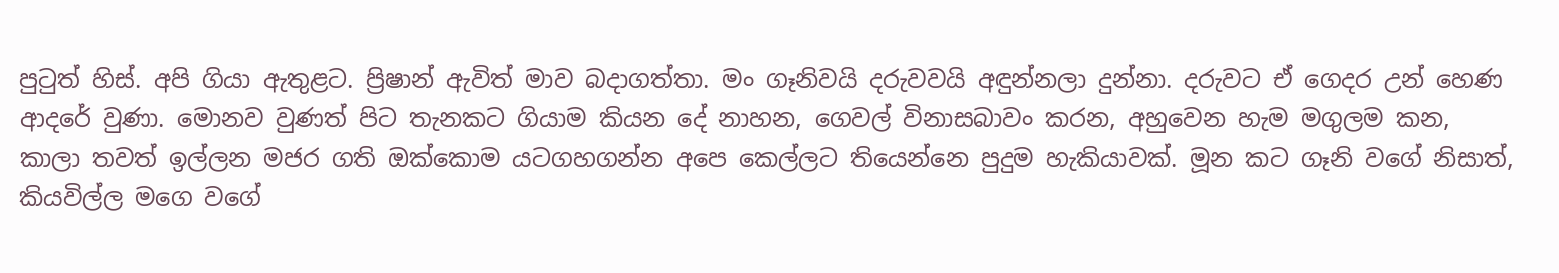පුටුත් හිස්. අපි ගියා ඇතුළට. ප්‍රිෂාන් ඇවිත් මාව බදාගත්තා. මං ගෑනිවයි දරුවවයි අඳුන්නලා දුන්නා. දරුවට ඒ ගෙදර උන් හෙණ ආදරේ වුණා. මොනව වුණත් පිට තැනකට ගියාම කියන දේ නාහන, ගෙවල් විනාසබාවං කරන, අහුවෙන හැම මගුලම කන, කාලා තවත් ඉල්ලන මජර ගති ඔක්කොම යටගහගන්න අපෙ කෙල්ලට තියෙන්නෙ පුදුම හැකියාවක්. මූන කට ගෑනි වගේ නිසාත්, කියවිල්ල මගෙ වගේ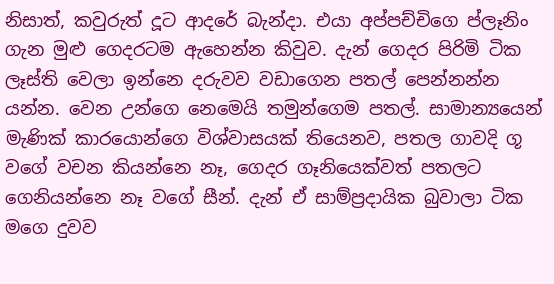නිසාත්, කවුරුත් දූට ආදරේ බැන්දා. එයා අප්පච්චිගෙ ප්ලෑනිං ගැන මුළු ගෙදරටම ඇහෙන්න කිවුව. දැන් ගෙදර පිරිමි ටික ලෑස්ති වෙලා ඉන්නෙ දරුවව වඩාගෙන පතල් පෙන්නන්න යන්න. වෙන උන්ගෙ නෙමෙයි තමුන්ගෙම පතල්. සාමාන්‍යයෙන් මැණික් කාරයොන්ගෙ විශ්වාසයක් තියෙනව, පතල ගාවදි ගූ වගේ වචන කියන්නෙ නෑ, ගෙදර ගෑනියෙක්වත් පතලට ගෙනියන්නෙ නෑ වගේ සීන්. දැන් ඒ සාම්ප්‍රදායික බුවාලා ටික මගෙ දුවව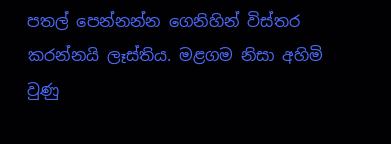පතල් පෙන්නන්න ගෙනිහින් විස්තර කරන්නයි ලෑස්තිය. මළගම නිසා අහිමි වුණු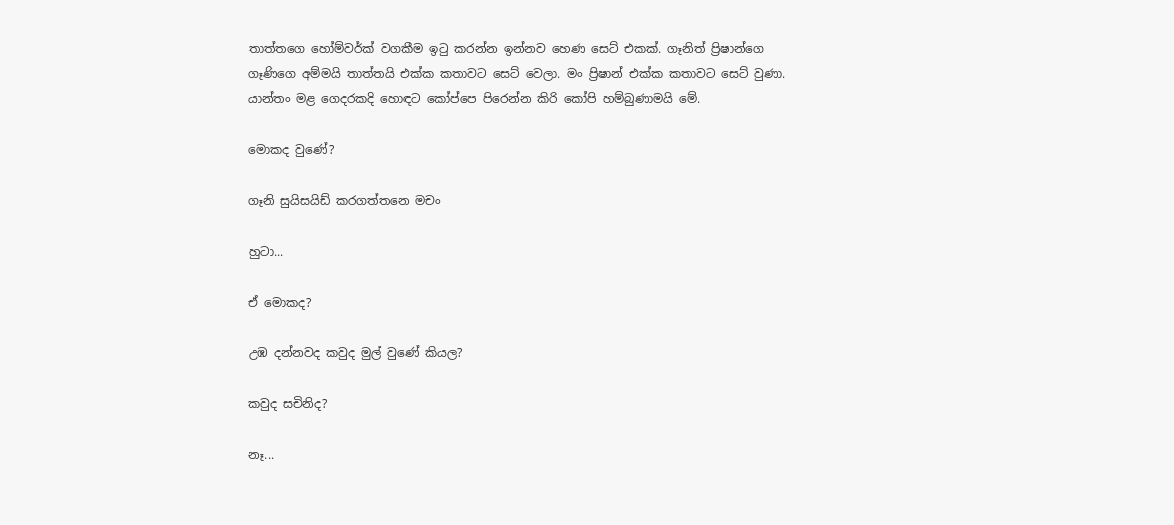තාත්තගෙ හෝම්වර්ක් වගකීම ඉටු කරන්න ඉන්නව හෙණ සෙට් එකක්. ගෑනිත් ප්‍රිෂාන්ගෙ ගෑණිගෙ අම්මයි තාත්තයි එක්ක කතාවට සෙට් වෙලා. මං ප්‍රිෂාන් එක්ක කතාවට සෙට් වුණා. යාන්තං මළ ගෙදරකදි හොඳට කෝප්පෙ පිරෙන්න කිරි කෝපි හම්බුණාමයි මේ.

මොකද වුණේ?

ගෑනි සුයිසයිඩ් කරගත්තනෙ මචං

හුටා...

ඒ මොකද?

උඹ දන්නවද කවුද මුල් වුණේ කියල?

කවුද සචිනිද?

නෑ...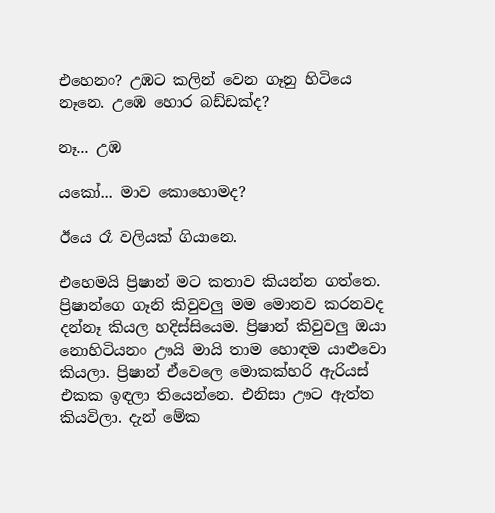එහෙනං? උඹට කලින් වෙන ගෑනු හිටියෙ නෑනෙ. උඹෙ හොර බඩ්ඩක්ද?

නෑ... උඹ

යකෝ... මාව කොහොමද?

ඊයෙ රෑ වලියක් ගියානෙ.

එහෙමයි ප්‍රිෂාන් මට කතාව කියන්න ගත්තෙ. ප්‍රිෂාන්ගෙ ගෑනි කිවුවලු මම මොනව කරනවද දන්නෑ කියල හදිස්සියෙම. ප්‍රිෂාන් කිවුවලු ඔයා නොහිටියනං ඌයි මායි තාම හොඳම යාළුවො කියලා. ප්‍රිෂාන් ඒවෙලෙ මොකක්හරි ඇරියස් එකක ඉඳලා තියෙන්නෙ. එනිසා ඌට ඇත්ත කියවිලා. දැන් මේක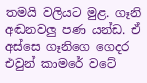තමයි වලියට මුළ. ගෑනි අඬනවලු පණ යන්ඩ. ඒ අස්සෙ ගෑනිගෙ ගෙදර එවුන් කාමරේ වටේ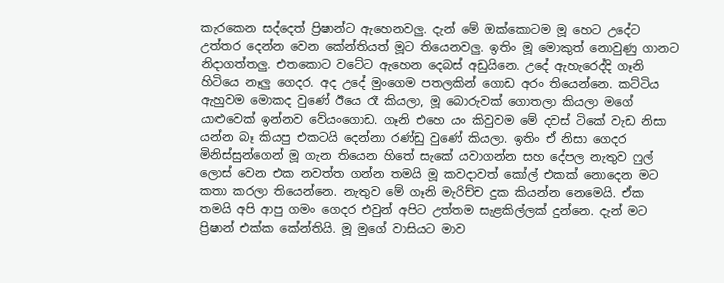කැරකෙන සද්දෙත් ප්‍රිෂාන්ට ඇහෙනවලු. දැන් මේ ඔක්කොටම මූ හෙට උදේට උත්තර දෙන්න වෙන කේන්තියත් මූට තියෙනවලු. ඉතිං මූ මොකුත් නොවුණු ගානට නිදාගත්තලු. එතකොට වටේට ඇහෙන දෙබස් අඩුයිනෙ. උදේ ඇහැරෙද්දි ගෑනි හිටියෙ නෑලු ගෙදර. අද උදේ මුංගෙම පතලකින් ගොඩ අරං තියෙන්නෙ. කට්ටිය ඇහුවම මොකද වුණේ ඊයෙ රෑ කියලා, මූ බොරුවක් ගොතලා කියලා මගේ යාළුවෙක් ඉන්නව වේයංගොඩ. ගෑනි එහෙ යං කිවුවම මේ දවස් ටිකේ වැඩ නිසා යන්න බෑ කියපු එකටයි දෙන්නා රණ්ඩු වුණේ කියලා. ඉතිං ඒ නිසා ගෙදර මිනිස්සුන්ගෙන් මූ ගැන තියෙන හිතේ සැකේ යවාගන්න සහ දේපල නැතුව ෆුල් ලොස් වෙන එක නවත්ත ගන්න තමයි මූ කවදාවත් කෝල් එකක් නොදෙන මට කතා කරලා තියෙන්නෙ. නැතුව මේ ගෑනි මැරිච්ච දුක කියන්න නෙමෙයි. ඒක තමයි අපි ආපු ගමං ගෙදර එවුන් අපිට උත්තම සැළකිල්ලක් දුන්නෙ. දැන් මට ප්‍රිෂාන් එක්ක කේන්තියි. මූ මුගේ වාසියට මාව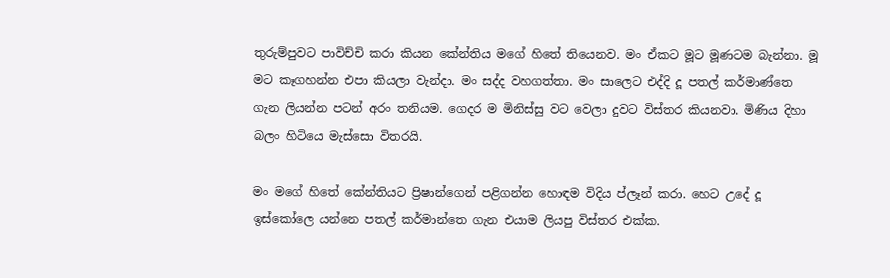තුරුම්පුවට පාවිච්චි කරා කියන කේන්තිය මගේ හිතේ තියෙනව. මං ඒකට මූට මූණටම බැන්නා. මූ මට කෑගහන්න එපා කියලා වැන්දා. මං සද්ද වහගත්තා. මං සාලෙට එද්දි දූ පතල් කර්මාණ්තෙ ගැන ලියන්න පටන් අරං තනියම. ගෙදර ම මිනිස්සු වට වෙලා දුවට විස්තර කියනවා. මිණිය දිහා බලං හිටියෙ මැස්සො විතරයි.

මං මගේ හිතේ කේන්තියට ප්‍රිෂාන්ගෙන් පළිගන්න හොඳම විදිය ප්ලෑන් කරා. හෙට උදේ දූ ඉස්කෝලෙ යන්නෙ පතල් කර්මාන්තෙ ගැන එයාම ලියපු විස්තර එක්ක.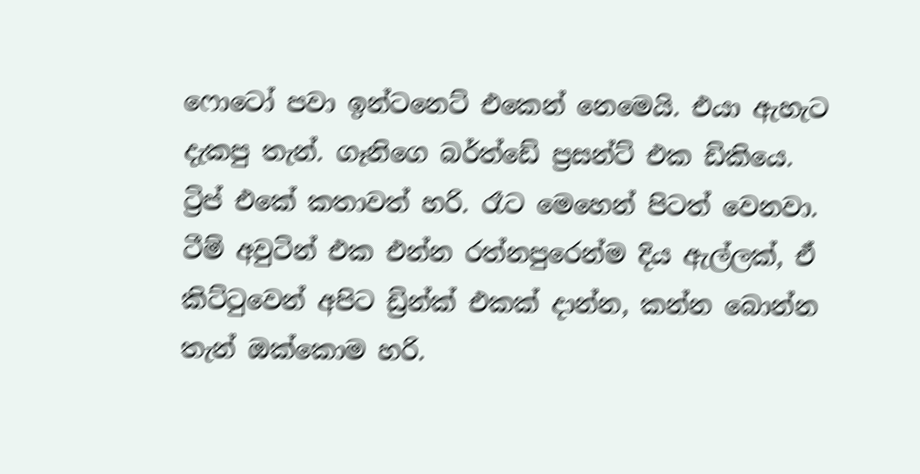ෆොටෝ පවා ඉන්ටනෙට් එකෙන් නෙමෙයි. එයා ඇහැට දැකපු තැන්. ගෑනිගෙ බර්ත්ඩේ ප්‍රසන්ට් එක ඩිකියෙ. ට්‍රිප් එකේ කතාවත් හරි. රෑට මෙහෙන් පිටත් වෙනවා. ටීම් අවුටින් එක එන්න රත්නපුරෙන්ම දිය ඇල්ලක්, ඒ කිට්ටුවෙන් අපිට ඩ්‍රින්ක් එකක් දාන්න, කන්න බොන්න තැන් ඔක්කොම හරි.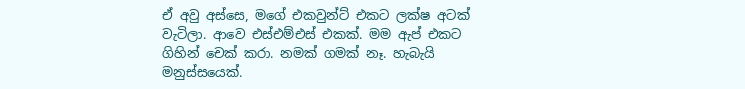ඒ අවු අස්සෙ, මගේ එකවුන්ට් එකට ලක්ෂ අටක් වැටිලා. ආවෙ එස්එම්එස් එකක්. මම ඇප් එකට ගිහින් චෙක් කරා. නමක් ගමක් නෑ. හැබැයි මනුස්සයෙක්.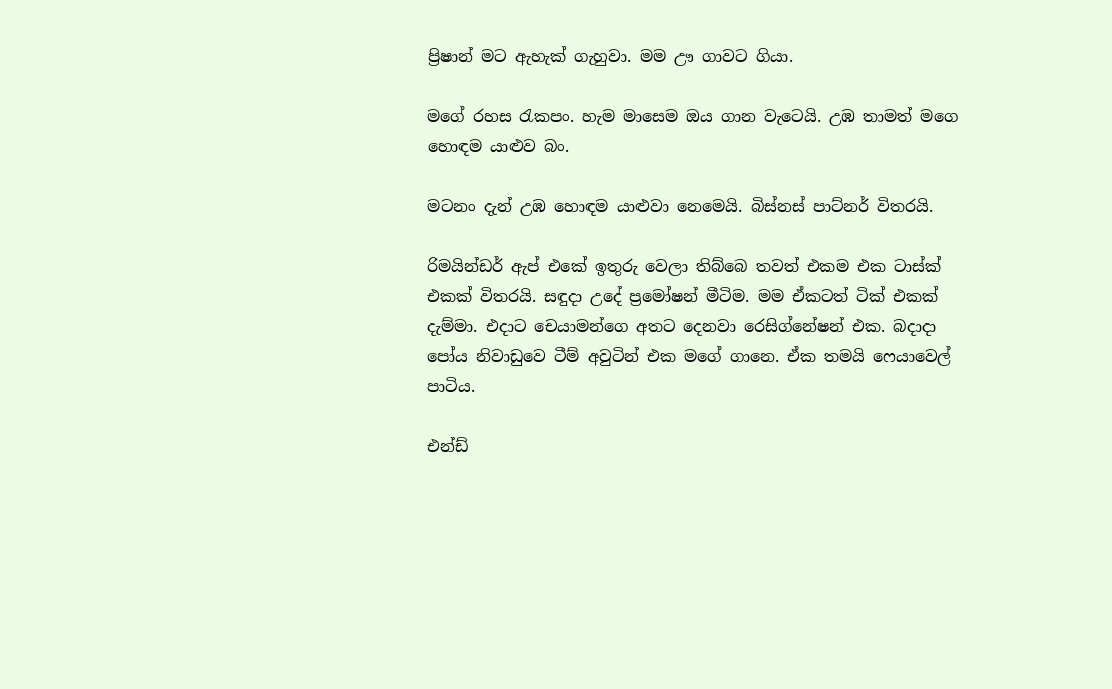ප්‍රිෂාන් මට ඇහැක් ගැහුවා. මම ඌ ගාවට ගියා.

මගේ රහස රැකපං. හැම මාසෙම ඔය ගාන වැටෙයි. උඹ තාමත් මගෙ හොඳම යාළුව බං.

මටනං දැන් උඹ හොඳම යාළුවා නෙමෙයි. බිස්නස් පාට්නර් විතරයි.

රිමයින්ඩර් ඇප් එකේ ඉතුරු වෙලා තිබ්බෙ තවත් එකම එක ටාස්ක් එකක් විතරයි. සඳුදා උදේ ප්‍රමෝෂන් මීටිම. මම ඒකටත් ටික් එකක් දැම්මා. එදාට චෙයාමන්ගෙ අතට දෙනවා රෙසිග්නේෂන් එක. බදාදා පෝය නිවාඩුවෙ ටීම් අවුටින් එක මගේ ගානෙ. ඒක තමයි ෆෙයාවෙල් පාටිය.

එන්ඩ්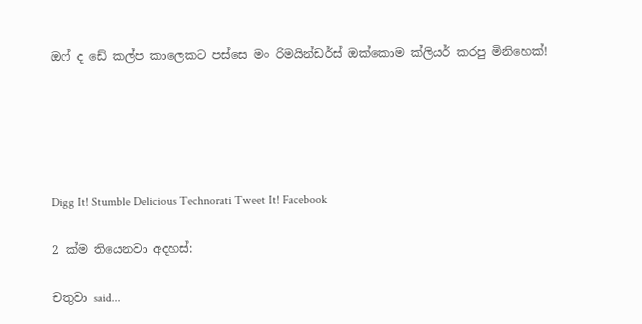ඔෆ් ද ඩේ කල්ප කාලෙකට පස්සෙ මං රිමයින්ඩර්ස් ඔක්කොම ක්ලියර් කරපු මිනිහෙක්!





Digg It! Stumble Delicious Technorati Tweet It! Facebook

2 ක්ම තියෙනවා අදහස්:

චතුවා said...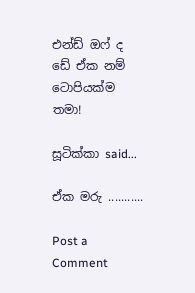එන්ඩ් ඔෆ් ද ඩේ ඒක නම් ටොපියක්ම තමා!

සූටික්කා said...

ඒක මරු ...........

Post a Comment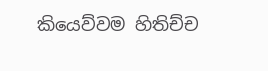කියෙව්වම හිතිච්ච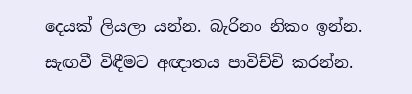දෙයක් ලියලා යන්න. බැරිනං නිකං ඉන්න.
සැඟවී විඳීමට අඥාතය පාවිච්චි කරන්න.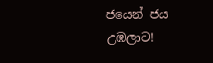ජයෙන් ජය උඹලාට!